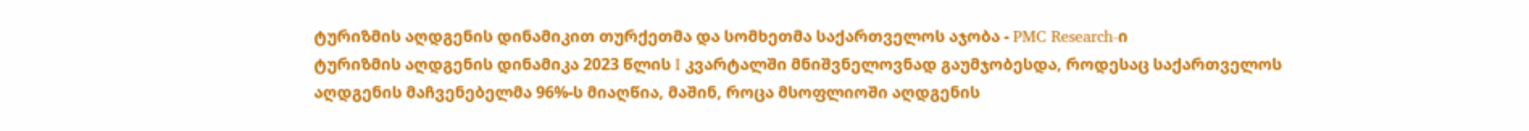ტურიზმის აღდგენის დინამიკით თურქეთმა და სომხეთმა საქართველოს აჯობა - PMC Research-ი
ტურიზმის აღდგენის დინამიკა 2023 წლის I კვარტალში მნიშვნელოვნად გაუმჯობესდა, როდესაც საქართველოს აღდგენის მაჩვენებელმა 96%-ს მიაღწია, მაშინ, როცა მსოფლიოში აღდგენის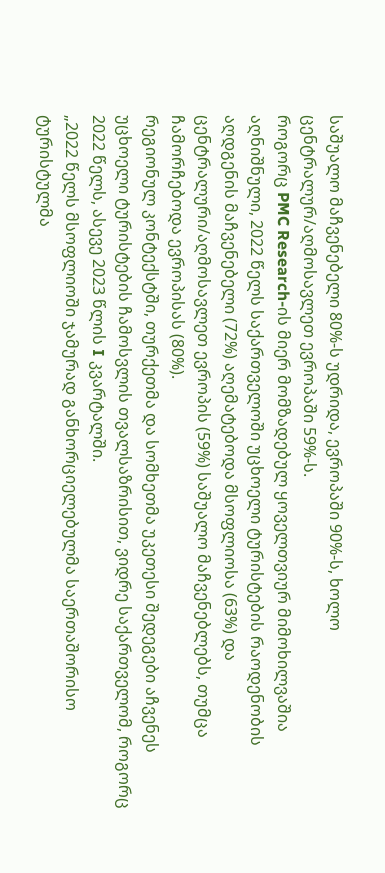საშუალო მაჩვენებელი 80%-ს უდრიდა, ევროპაში 90%-ს, ხოლო ცენტრალურ/აღმოსავლეთ ევროპაში 59%-ს.
როგორც PMC Research-ის მიერ მომზადებულ ყოველთვიურ მიმოხილვაშია აღნიშნული, 2022 წელს საქართველოში უცხოელი ტურისტების რაოდენობის აღდგენის მაჩვენებელი (72%) აღემატებოდა მსოფლიოსა (63%) და ცენტრალური/აღმოსავლეთ ევროპის (59%) საშუალო მაჩვენებლებს, თუმცა ჩამორჩებოდა ევროპისას (80%).
რეგიონულ კონტექსტში, თურქეთმა და სომხეთმა უკეთესი შედეგები აჩვენეს უცხოელი ტურისტების ჩამოსვლის თვალსაზრისით, ვიდრე საქართველომ, როგორც 2022 წელს, ასევე 2023 წლის I კვარტალში.
„2022 წელს მსოფლიოში ჯამურად განხორციელებულმა საერთაშორისო ტურისტულმა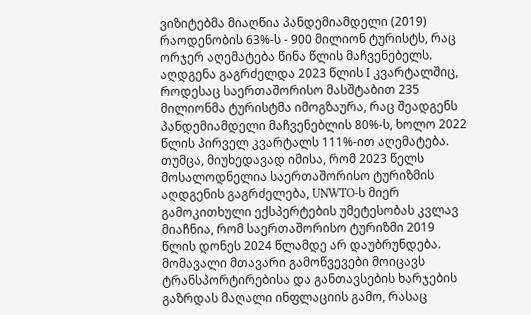ვიზიტებმა მიაღწია პანდემიამდელი (2019) რაოდენობის 63%-ს - 900 მილიონ ტურისტს, რაც ორჯერ აღემატება წინა წლის მაჩვენებელს. აღდგენა გაგრძელდა 2023 წლის I კვარტალშიც, როდესაც საერთაშორისო მასშტაბით 235 მილიონმა ტურისტმა იმოგზაურა, რაც შეადგენს პანდემიამდელი მაჩვენებლის 80%-ს, ხოლო 2022 წლის პირველ კვარტალს 111%-ით აღემატება.
თუმცა, მიუხედავად იმისა, რომ 2023 წელს მოსალოდნელია საერთაშორისო ტურიზმის აღდგენის გაგრძელება, UNWTO-ს მიერ გამოკითხული ექსპერტების უმეტესობას კვლავ მიაჩნია, რომ საერთაშორისო ტურიზმი 2019 წლის დონეს 2024 წლამდე არ დაუბრუნდება. მომავალი მთავარი გამოწვევები მოიცავს ტრანსპორტირებისა და განთავსების ხარჯების გაზრდას მაღალი ინფლაციის გამო, რასაც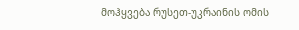მოჰყვება რუსეთ-უკრაინის ომის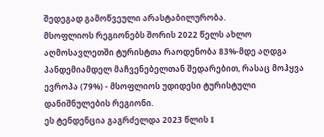შედეგად გამოწვეული არასტაბილურობა.
მსოფლიოს რეგიონებს შორის 2022 წელს ახლო აღმოსავლეთში ტურისტთა რაოდენობა 83%-მდე აღდგა პანდემიამდელ მაჩვენებელთან შედარებით, რასაც მოჰყვა ევროპა (79%) - მსოფლიოს უდიდესი ტურისტული დანიშნულების რეგიონი.
ეს ტენდენცია გაგრძელდა 2023 წლის I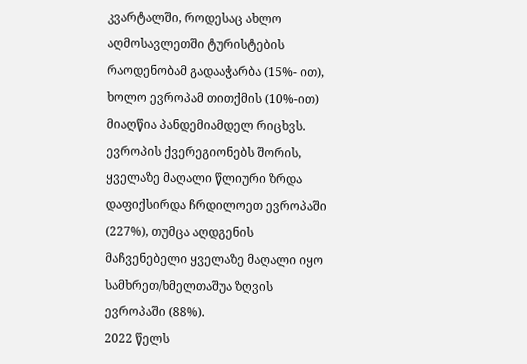კვარტალში, როდესაც ახლო აღმოსავლეთში ტურისტების რაოდენობამ გადააჭარბა (15%- ით), ხოლო ევროპამ თითქმის (10%-ით) მიაღწია პანდემიამდელ რიცხვს. ევროპის ქვერეგიონებს შორის, ყველაზე მაღალი წლიური ზრდა დაფიქსირდა ჩრდილოეთ ევროპაში (227%), თუმცა აღდგენის მაჩვენებელი ყველაზე მაღალი იყო სამხრეთ/ხმელთაშუა ზღვის ევროპაში (88%).
2022 წელს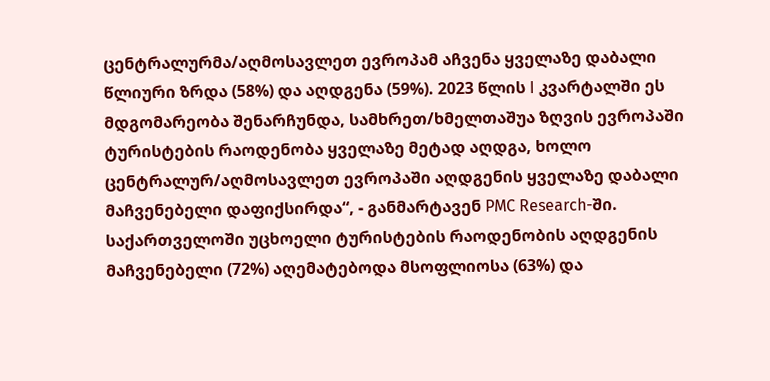ცენტრალურმა/აღმოსავლეთ ევროპამ აჩვენა ყველაზე დაბალი წლიური ზრდა (58%) და აღდგენა (59%). 2023 წლის I კვარტალში ეს მდგომარეობა შენარჩუნდა, სამხრეთ/ხმელთაშუა ზღვის ევროპაში ტურისტების რაოდენობა ყველაზე მეტად აღდგა, ხოლო ცენტრალურ/აღმოსავლეთ ევროპაში აღდგენის ყველაზე დაბალი მაჩვენებელი დაფიქსირდა“, - განმარტავენ PMC Research-ში.
საქართველოში უცხოელი ტურისტების რაოდენობის აღდგენის მაჩვენებელი (72%) აღემატებოდა მსოფლიოსა (63%) და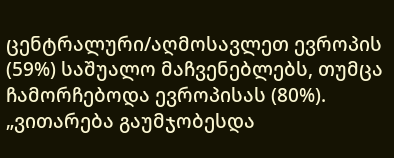ცენტრალური/აღმოსავლეთ ევროპის (59%) საშუალო მაჩვენებლებს, თუმცა ჩამორჩებოდა ევროპისას (80%).
„ვითარება გაუმჯობესდა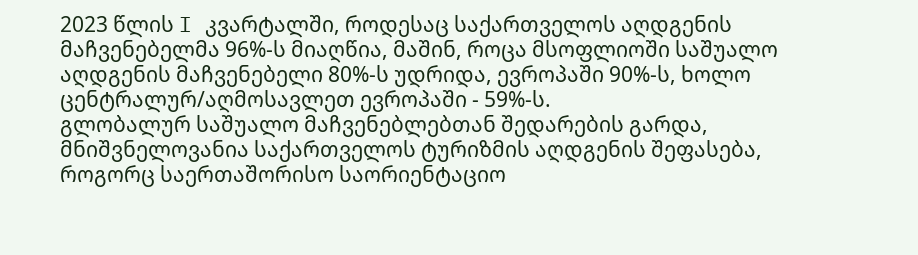2023 წლის I კვარტალში, როდესაც საქართველოს აღდგენის მაჩვენებელმა 96%-ს მიაღწია, მაშინ, როცა მსოფლიოში საშუალო აღდგენის მაჩვენებელი 80%-ს უდრიდა, ევროპაში 90%-ს, ხოლო ცენტრალურ/აღმოსავლეთ ევროპაში - 59%-ს.
გლობალურ საშუალო მაჩვენებლებთან შედარების გარდა, მნიშვნელოვანია საქართველოს ტურიზმის აღდგენის შეფასება, როგორც საერთაშორისო საორიენტაციო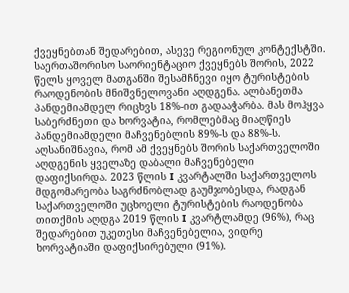ქვეყნებთან შედარებით, ასევე რეგიონულ კონტექსტში.
საერთაშორისო საორიენტაციო ქვეყნებს შორის, 2022 წელს ყოველ მათგანში შესამჩნევი იყო ტურისტების რაოდენობის მნიშვნელოვანი აღდგენა. ალბანეთმა პანდემიამდელ რიცხვს 18%-ით გადააჭარბა. მას მოჰყვა საბერძნეთი და ხორვატია, რომლებმაც მიაღწიეს პანდემიამდელი მაჩვენებლის 89%-ს და 88%-ს. აღსანიშნავია, რომ ამ ქვეყნებს შორის საქართველოში აღდგენის ყველაზე დაბალი მაჩვენებელი დაფიქსირდა. 2023 წლის I კვარტალში საქართველოს მდგომარეობა საგრძნობლად გაუმჯობესდა, რადგან საქართველოში უცხოელი ტურისტების რაოდენობა თითქმის აღდგა 2019 წლის I კვარტლამდე (96%), რაც შედარებით უკეთესი მაჩვენებელია, ვიდრე ხორვატიაში დაფიქსირებული (91%).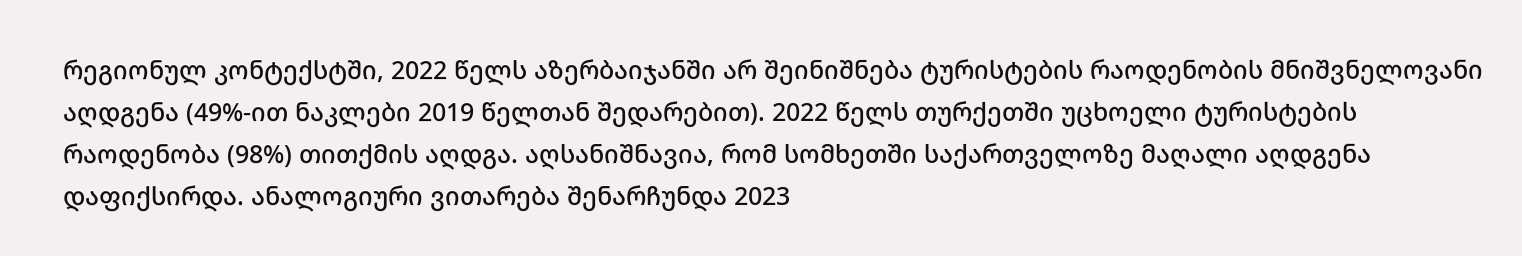რეგიონულ კონტექსტში, 2022 წელს აზერბაიჯანში არ შეინიშნება ტურისტების რაოდენობის მნიშვნელოვანი აღდგენა (49%-ით ნაკლები 2019 წელთან შედარებით). 2022 წელს თურქეთში უცხოელი ტურისტების რაოდენობა (98%) თითქმის აღდგა. აღსანიშნავია, რომ სომხეთში საქართველოზე მაღალი აღდგენა დაფიქსირდა. ანალოგიური ვითარება შენარჩუნდა 2023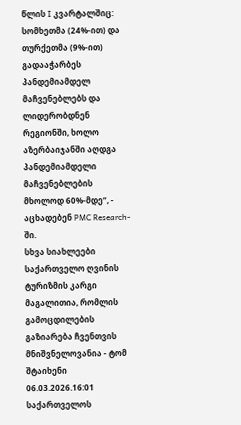წლის I კვარტალშიც: სომხეთმა (24%-ით) და თურქეთმა (9%-ით) გადააჭარბეს პანდემიამდელ მაჩვენებლებს და ლიდერობდნენ რეგიონში, ხოლო აზერბაიჯანში აღდგა პანდემიამდელი მაჩვენებლების მხოლოდ 60%-მდე“, - აცხადებენ PMC Research-ში.
სხვა სიახლეები
საქართველო ღვინის ტურიზმის კარგი მაგალითია, რომლის გამოცდილების გაზიარება ჩვენთვის მნიშვნელოვანია - ტომ შტაიხენი
06.03.2026.16:01
საქართველოს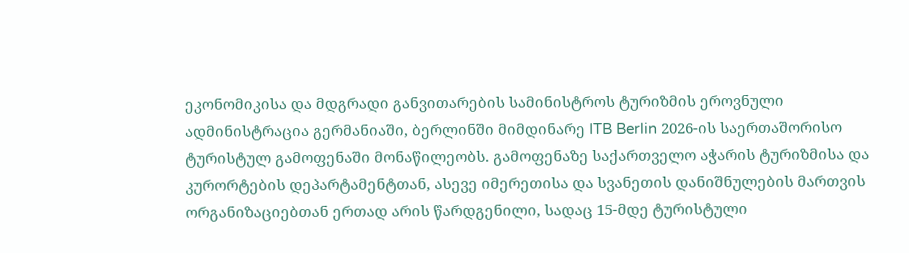ეკონომიკისა და მდგრადი განვითარების სამინისტროს ტურიზმის ეროვნული ადმინისტრაცია გერმანიაში, ბერლინში მიმდინარე ITB Berlin 2026-ის საერთაშორისო ტურისტულ გამოფენაში მონაწილეობს. გამოფენაზე საქართველო აჭარის ტურიზმისა და კურორტების დეპარტამენტთან, ასევე იმერეთისა და სვანეთის დანიშნულების მართვის ორგანიზაციებთან ერთად არის წარდგენილი, სადაც 15-მდე ტურისტული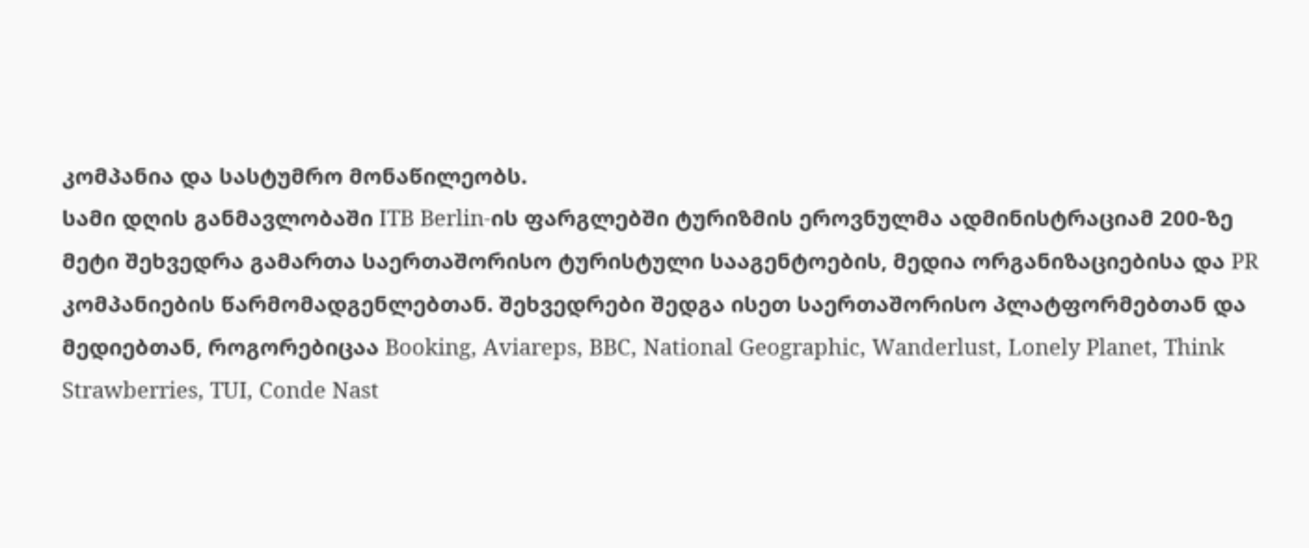კომპანია და სასტუმრო მონაწილეობს.
სამი დღის განმავლობაში ITB Berlin-ის ფარგლებში ტურიზმის ეროვნულმა ადმინისტრაციამ 200-ზე მეტი შეხვედრა გამართა საერთაშორისო ტურისტული სააგენტოების, მედია ორგანიზაციებისა და PR კომპანიების წარმომადგენლებთან. შეხვედრები შედგა ისეთ საერთაშორისო პლატფორმებთან და მედიებთან, როგორებიცაა Booking, Aviareps, BBC, National Geographic, Wanderlust, Lonely Planet, Think Strawberries, TUI, Conde Nast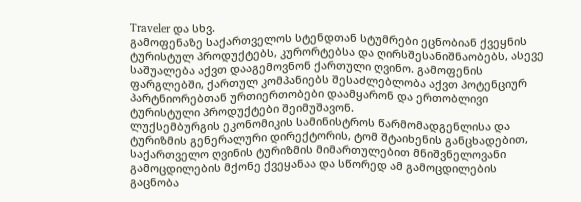Traveler და სხვ.
გამოფენაზე საქართველოს სტენდთან სტუმრები ეცნობიან ქვეყნის ტურისტულ პროდუქტებს, კურორტებსა და ღირსშესანიშნაობებს, ასევე საშუალება აქვთ დააგემოვნონ ქართული ღვინო. გამოფენის ფარგლებში, ქართულ კომპანიებს შესაძლებლობა აქვთ პოტენციურ პარტნიორებთან ურთიერთობები დაამყარონ და ერთობლივი ტურისტული პროდუქტები შეიმუშავონ.
ლუქსემბურგის ეკონომიკის სამინისტროს წარმომადგენლისა და ტურიზმის გენერალური დირექტორის, ტომ შტაიხენის განცხადებით, საქართველო ღვინის ტურიზმის მიმართულებით მნიშვნელოვანი გამოცდილების მქონე ქვეყანაა და სწორედ ამ გამოცდილების გაცნობა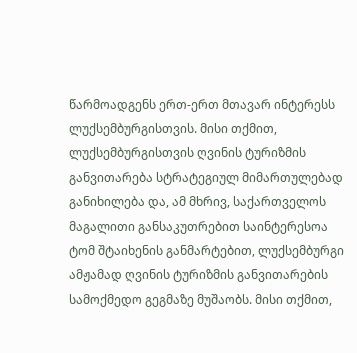წარმოადგენს ერთ-ერთ მთავარ ინტერესს ლუქსემბურგისთვის. მისი თქმით, ლუქსემბურგისთვის ღვინის ტურიზმის განვითარება სტრატეგიულ მიმართულებად განიხილება და, ამ მხრივ, საქართველოს მაგალითი განსაკუთრებით საინტერესოა
ტომ შტაიხენის განმარტებით, ლუქსემბურგი ამჟამად ღვინის ტურიზმის განვითარების სამოქმედო გეგმაზე მუშაობს. მისი თქმით,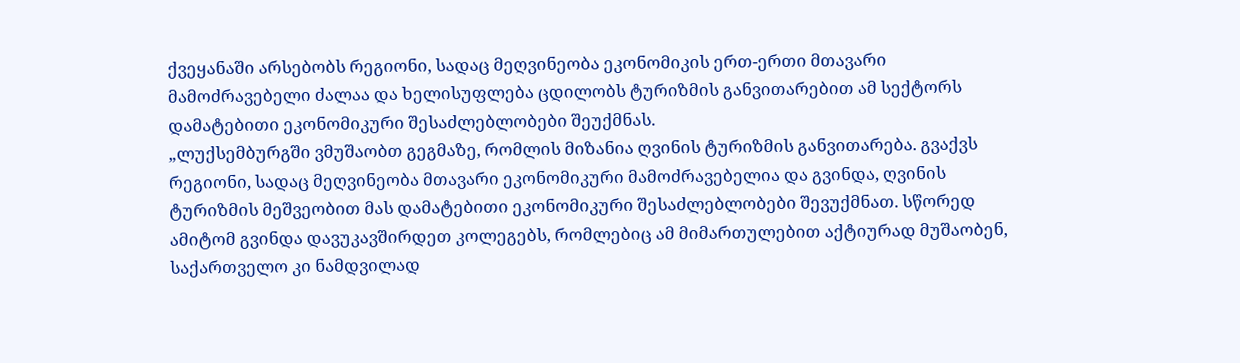ქვეყანაში არსებობს რეგიონი, სადაც მეღვინეობა ეკონომიკის ერთ-ერთი მთავარი მამოძრავებელი ძალაა და ხელისუფლება ცდილობს ტურიზმის განვითარებით ამ სექტორს დამატებითი ეკონომიკური შესაძლებლობები შეუქმნას.
„ლუქსემბურგში ვმუშაობთ გეგმაზე, რომლის მიზანია ღვინის ტურიზმის განვითარება. გვაქვს რეგიონი, სადაც მეღვინეობა მთავარი ეკონომიკური მამოძრავებელია და გვინდა, ღვინის ტურიზმის მეშვეობით მას დამატებითი ეკონომიკური შესაძლებლობები შევუქმნათ. სწორედ ამიტომ გვინდა დავუკავშირდეთ კოლეგებს, რომლებიც ამ მიმართულებით აქტიურად მუშაობენ, საქართველო კი ნამდვილად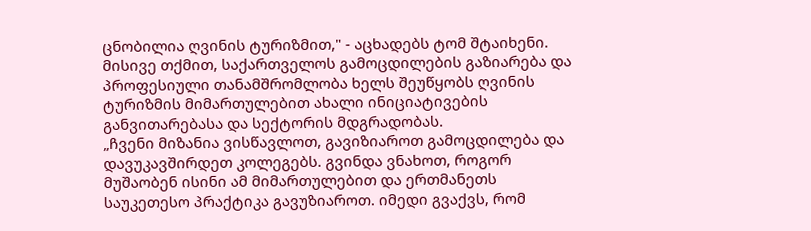ცნობილია ღვინის ტურიზმით," - აცხადებს ტომ შტაიხენი.
მისივე თქმით, საქართველოს გამოცდილების გაზიარება და პროფესიული თანამშრომლობა ხელს შეუწყობს ღვინის ტურიზმის მიმართულებით ახალი ინიციატივების განვითარებასა და სექტორის მდგრადობას.
„ჩვენი მიზანია ვისწავლოთ, გავიზიაროთ გამოცდილება და დავუკავშირდეთ კოლეგებს. გვინდა ვნახოთ, როგორ მუშაობენ ისინი ამ მიმართულებით და ერთმანეთს საუკეთესო პრაქტიკა გავუზიაროთ. იმედი გვაქვს, რომ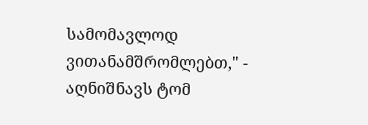სამომავლოდ ვითანამშრომლებთ," - აღნიშნავს ტომ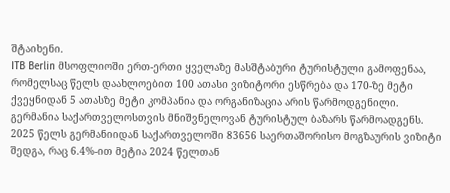შტაიხენი.
ITB Berlin მსოფლიოში ერთ-ერთი ყველაზე მასშტაბური ტურისტული გამოფენაა, რომელსაც წელს დაახლოებით 100 ათასი ვიზიტორი ესწრება და 170-ზე მეტი ქვეყნიდან 5 ათასზე მეტი კომპანია და ორგანიზაცია არის წარმოდგენილი.
გერმანია საქართველოსთვის მნიშვნელოვან ტურისტულ ბაზარს წარმოადგენს. 2025 წელს გერმანიიდან საქართველოში 83656 საერთაშორისო მოგზაურის ვიზიტი შედგა, რაც 6.4%-ით მეტია 2024 წელთან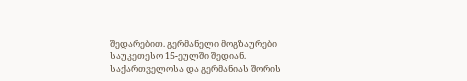შედარებით. გერმანელი მოგზაურები საუკეთესო 15-ეულში შედიან.
საქართველოსა და გერმანიას შორის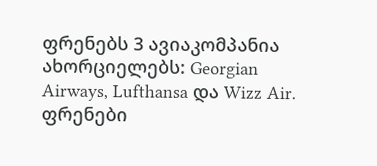ფრენებს 3 ავიაკომპანია ახორციელებს: Georgian Airways, Lufthansa და Wizz Air. ფრენები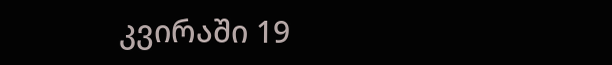კვირაში 19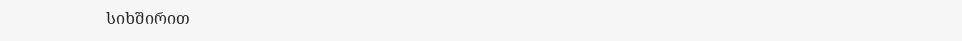სიხშირით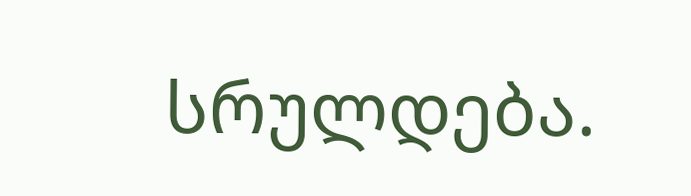სრულდება.